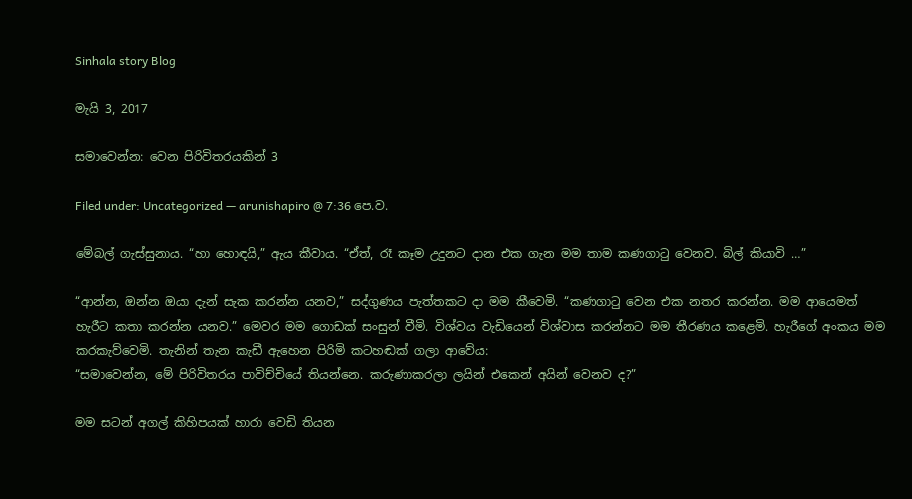Sinhala story Blog

මැයි 3, 2017

සමාවෙන්න: වෙන පිරිවිතරයකින් 3

Filed under: Uncategorized — arunishapiro @ 7:36 පෙ.ව.

මේබල් ගැස්සුනාය. “හා හොඳයි,” ඇය කීවාය. “ඒත්, රෑ කෑම උදුනට දාන එක ගැන මම තාම කණගාටු වෙනව. බිල් කියාවි …”

“ආන්න, ඔන්න ඔයා දැන් සැක කරන්න යනව,” සද්ගුණය පැත්තකට දා මම කීවෙමි. “කණගාටු වෙන එක නතර කරන්න. මම ආයෙමත් හැරීට කතා කරන්න යනව.” මෙවර මම ගොඩක් සංසුන් වීමි. විශ්වය වැඩියෙන් විශ්වාස කරන්නට මම තීරණය කළෙමි. හැරීගේ අංකය මම කරකැව්වෙමි. තැනින් තැන කැඩී ඇහෙන පිරිමි කටහඬක් ගලා ආවේය:
“සමාවෙන්න, මේ පිරිවිතරය පාවිච්චියේ තියන්නෙ. කරුණාකරලා ලයින් එකෙන් අයින් වෙනව ද?”

මම සටන් අගල් කිහිපයක් හාරා වෙඩි තියන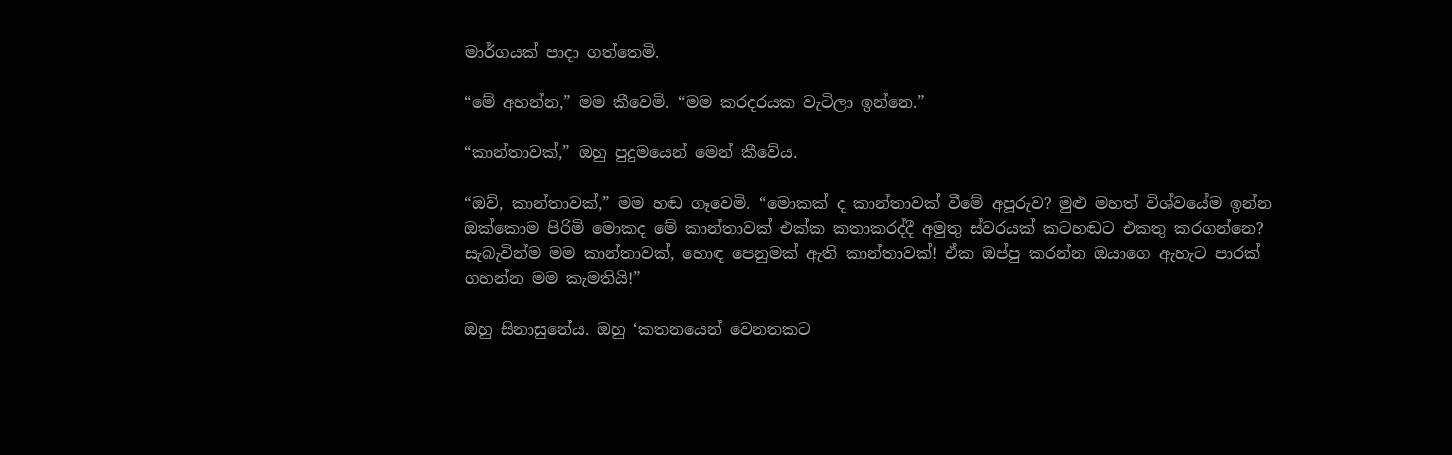මාර්ගයක් පාදා ගත්තෙමි.

“මේ අහන්න,” මම කීවෙමි. “මම කරදරයක වැටිලා ඉන්නෙ.”

“කාන්තාවක්,” ඔහු පුදුමයෙන් මෙන් කීවේය.

“ඔව්, කාන්තාවක්,” මම හඬ ගෑවෙමි. “මොකක් ද කාන්තාවක් වීමේ අපූරුව? මුළු මහත් විශ්වයේම ඉන්න ඔක්කොම පිරිමි මොකද මේ කාන්තාවක් එක්ක කතාකරද්දී අමුතු ස්වරයක් කටහඬට එකතු කරගන්නෙ? සැබැවින්ම මම කාන්තාවක්, හොඳ පෙනුමක් ඇති කාන්තාවක්! ඒක ඔප්පු කරන්න ඔයාගෙ ඇහැට පාරක් ගහන්න මම කැමතියි!”

ඔහු සිනාසුනේය. ඔහු ‘කතනයෙන් වෙනතකට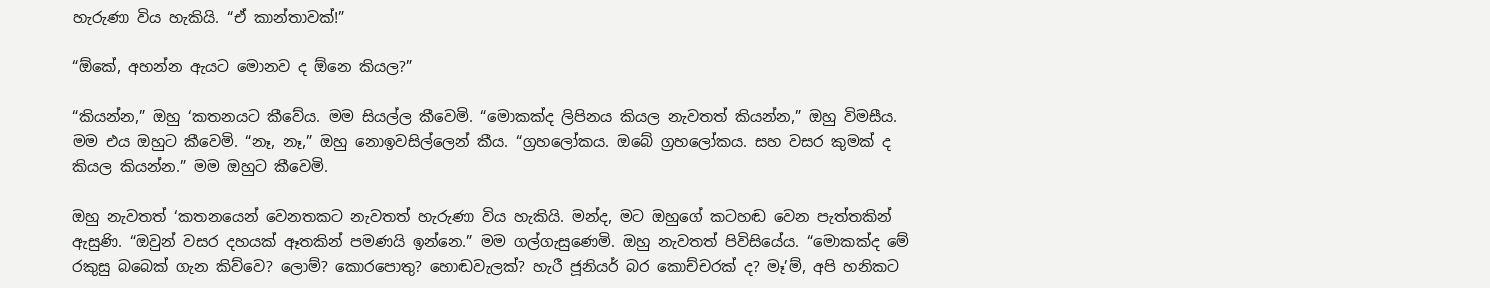හැරුණා විය හැකියි. “ඒ කාන්තාවක්!”

“ඕකේ, අහන්න ඇයට මොනව ද ඕනෙ කියල?”

“කියන්න,” ඔහු ‘කතනයට කීවේය. මම සියල්ල කීවෙමි. “මොකක්ද ලිපිනය කියල නැවතත් කියන්න,” ඔහු විමසීය. මම එය ඔහුට කීවෙමි. “නෑ, නෑ,” ඔහු නොඉවසිල්ලෙන් කීය. “ග්‍රහලෝකය. ඔබේ ග්‍රහලෝකය. සහ වසර කුමක් ද කියල කියන්න.” මම ඔහුට කීවෙමි.

ඔහු නැවතත් ‘කතනයෙන් වෙනතකට නැවතත් හැරුණා විය හැකියි. මන්ද, මට ඔහුගේ කටහඬ වෙන පැත්තකින් ඇසුණි. “ඔවුන් වසර දහයක් ඈතකින් පමණයි ඉන්නෙ.” මම ගල්ගැසුණෙමි. ඔහු නැවතත් පිවිසියේය. “මොකක්ද මේ රකුසු බබෙක් ගැන කිව්වෙ? ලොම්? කොරපොතු? හොඬවැලක්? හැරී ජූනියර් බර කොච්චරක් ද? මෑ’ම්, අපි හනිකට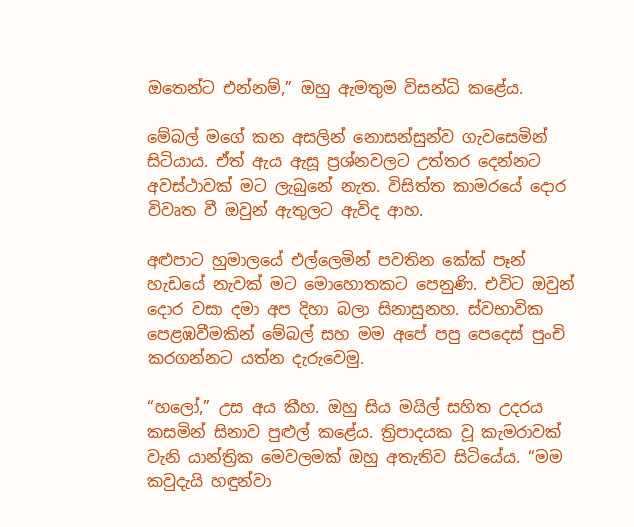ඔතෙන්ට එන්නම්,” ඔහු ඇමතුම විසන්ධි කළේය.

මේබල් මගේ කන අසලින් නොසන්සුන්ව ගැවසෙමින් සිටියාය. ඒත් ඇය ඇසූ ප්‍රශ්නවලට උත්තර දෙන්නට අවස්ථාවක් මට ලැබුනේ නැත. විසිත්ත කාමරයේ දොර විවෘත වී ඔවුන් ඇතුලට ඇවිද ආහ.

අළුපාට හුමාලයේ එල්ලෙමින් පවතින කේක් පෑන් හැඩයේ නැවක් මට මොහොතකට පෙනුණි. එවිට ඔවුන් දොර වසා දමා අප දිහා බලා සිනාසුනහ. ස්වභාවික පෙළඹවීමකින් මේබල් සහ මම අපේ පපු පෙදෙස් පුංචි කරගන්නට යත්න දැරුවෙමු.

“හලෝ,” උස අය කීහ. ඔහු සිය මයිල් සහිත උදරය කසමින් සිනාව පුළුල් කළේය. ත්‍රිපාදයක වූ කැමරාවක් වැනි යාන්ත්‍රික මෙවලමක් ඔහු අතැතිව සිටියේය. “මම කවුදැයි හඳුන්වා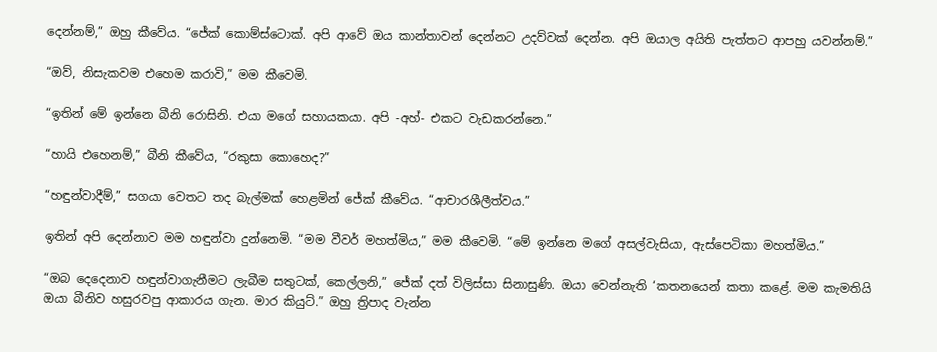දෙන්නම්,” ඔහු කීවේය. “ජේක් කොම්ස්ටොක්. අපි ආවේ ඔය කාන්තාවන් දෙන්නට උදව්වක් දෙන්න. අපි ඔයාල අයිති පැත්තට ආපහු යවන්නම්.”

“ඔව්, නිසැකවම එහෙම කරාවි,” මම කීවෙමි.

“ඉතින් මේ ඉන්නෙ බීනි රොසිනි. එයා මගේ සහායකයා. අපි -අහ්- එකට වැඩකරන්නෙ.”

“හායි එහෙනම්,” බීනි කීවේය, “රකුසා කොහෙද?”

“හඳුන්වාදීම්,” සගයා වෙතට තද බැල්මක් හෙළමින් ජේක් කීවේය. “ආචාරශීලීත්වය.”

ඉතින් අපි දෙන්නාව මම හඳුන්වා දුන්නෙමි. “මම වීවර් මහත්මිය,” මම කීවෙමි. “මේ ඉන්නෙ මගේ අසල්වැසියා, ඇස්පෙටිකා මහත්මිය.”

“ඔබ දෙදෙනාව හඳුන්වාගැනීමට ලැබීම සතුටක්, කෙල්ලනි,” ජේක් දත් විලිස්සා සිනාසුණි. ඔයා වෙන්නැති ‘කතනයෙන් කතා කළේ. මම කැමතියි ඔයා බීනිව හසුරවපු ආකාරය ගැන. මාර කියුට්.” ඔහු ත්‍රිපාද වැන්න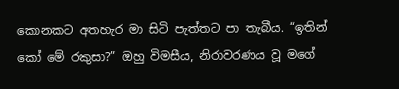කොනකට අතහැර මා සිටි පැත්තට පා තැබීය. “ඉතින් කෝ මේ රකුසා?” ඔහු විමසීය, නිරාවරණය වූ මගේ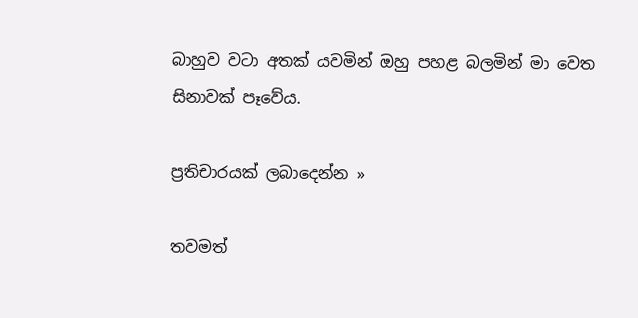බාහුව වටා අතක් යවමින් ඔහු පහළ බලමින් මා වෙත සිනාවක් පෑවේය.

ප්‍රතිචාරයක් ලබාදෙන්න »

තවමත්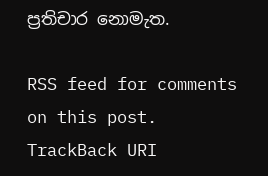ප්‍රතිචාර නොමැත.

RSS feed for comments on this post. TrackBack URI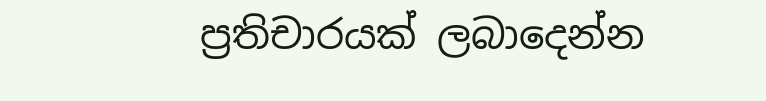ප්‍රතිචාරයක් ලබාදෙන්න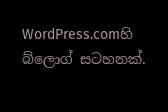WordPress.comහි බ්ලොග් සටහනක්.